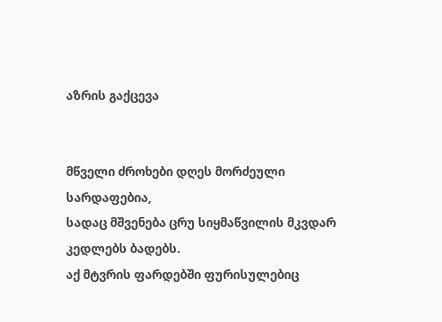აზრის გაქცევა


მწველი ძროხები დღეს მორძეული სარდაფებია,
სადაც მშვენება ცრუ სიყმაწვილის მკვდარ კედლებს ბადებს.
აქ მტვრის ფარდებში ფურისულებიც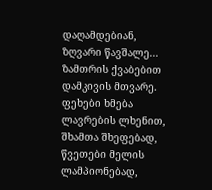დაღამდებიან,
ზღვარი წავშალე... ზამთრის ქვაბებით დამკივის მთვარე.
ფეხები ხმება ლავრების ლხენით, შხამთა შხეფებად,
წვეთები მელის ლამპიონებად,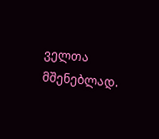ველთა მშენებლად.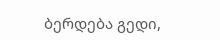ბერდება გედი,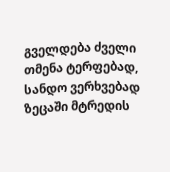გველდება ძველი თმენა ტერფებად,
სანდო ვერხვებად ზეცაში მტრედის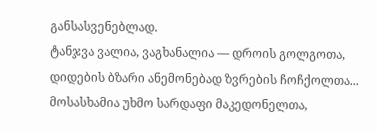განსასვენებლად.
ტანჯვა ვალია, ვაგხანალია — დროის გოლგოთა,
დიდების ბზარი ანემონებად ზვრების ჩოჩქოლთა...
მოსასხამია უხმო სარდაფი მაკედონელთა,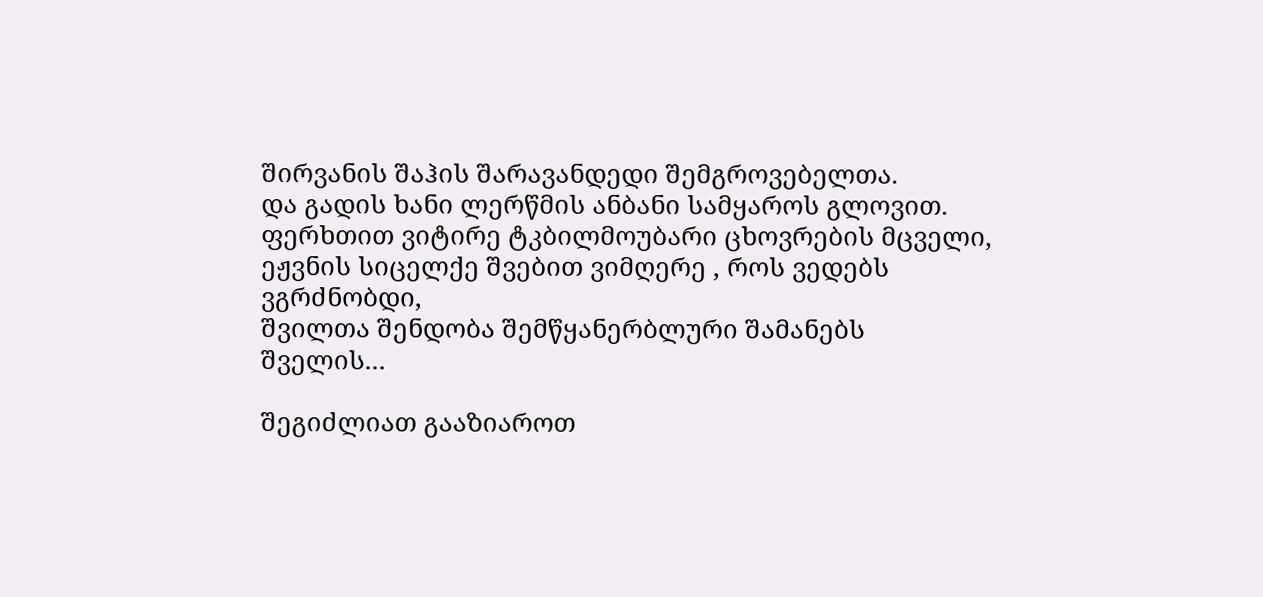შირვანის შაჰის შარავანდედი შემგროვებელთა.
და გადის ხანი ლერწმის ანბანი სამყაროს გლოვით.
ფერხთით ვიტირე ტკბილმოუბარი ცხოვრების მცველი,
ეჟვნის სიცელქე შვებით ვიმღერე , როს ვედებს ვგრძნობდი,
შვილთა შენდობა შემწყანერბლური შამანებს შველის...

შეგიძლიათ გააზიაროთ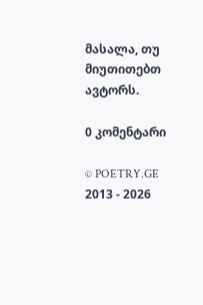მასალა, თუ მიუთითებთ ავტორს.

0 კომენტარი

© POETRY.GE 2013 - 2026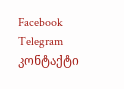Facebook Telegram კონტაქტი